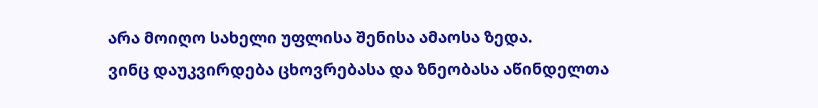არა მოიღო სახელი უფლისა შენისა ამაოსა ზედა.
ვინც დაუკვირდება ცხოვრებასა და ზნეობასა აწინდელთა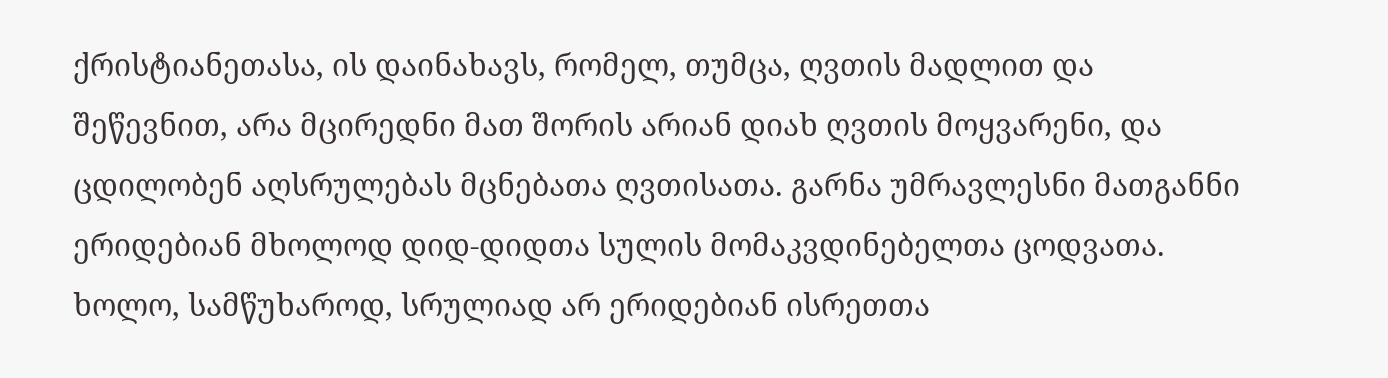ქრისტიანეთასა, ის დაინახავს, რომელ, თუმცა, ღვთის მადლით და შეწევნით, არა მცირედნი მათ შორის არიან დიახ ღვთის მოყვარენი, და ცდილობენ აღსრულებას მცნებათა ღვთისათა. გარნა უმრავლესნი მათგანნი ერიდებიან მხოლოდ დიდ-დიდთა სულის მომაკვდინებელთა ცოდვათა. ხოლო, სამწუხაროდ, სრულიად არ ერიდებიან ისრეთთა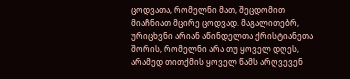ცოდვათა, რომელნი მათ, შეცდომით მიაჩნიათ მცირე ცოდვად. მაგალითებრ, ურიცხვნი არიან აწინდელთა ქრისტიანეთა შორის, რომელნი არა თუ ყოველ დღეს, არამედ თითქმის ყოველ წამს არღვევენ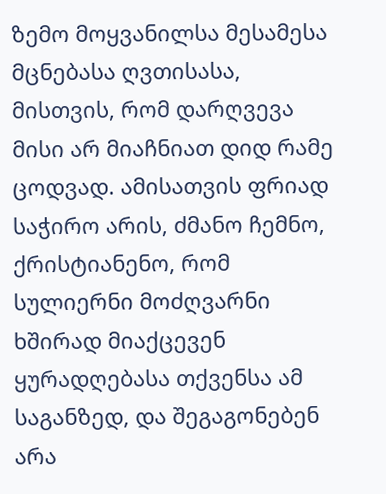ზემო მოყვანილსა მესამესა მცნებასა ღვთისასა, მისთვის, რომ დარღვევა მისი არ მიაჩნიათ დიდ რამე ცოდვად. ამისათვის ფრიად საჭირო არის, ძმანო ჩემნო, ქრისტიანენო, რომ სულიერნი მოძღვარნი ხშირად მიაქცევენ ყურადღებასა თქვენსა ამ საგანზედ, და შეგაგონებენ არა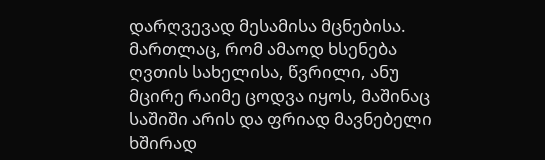დარღვევად მესამისა მცნებისა. მართლაც, რომ ამაოდ ხსენება ღვთის სახელისა, წვრილი, ანუ მცირე რაიმე ცოდვა იყოს, მაშინაც საშიში არის და ფრიად მავნებელი ხშირად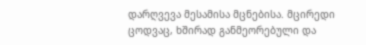დარღვევა მესამისა მცნებისა. მცირედი ცოდვაც, ხშირად განმეორებული და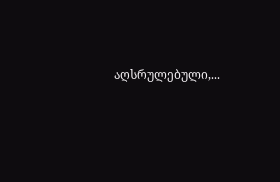აღსრულებული,...